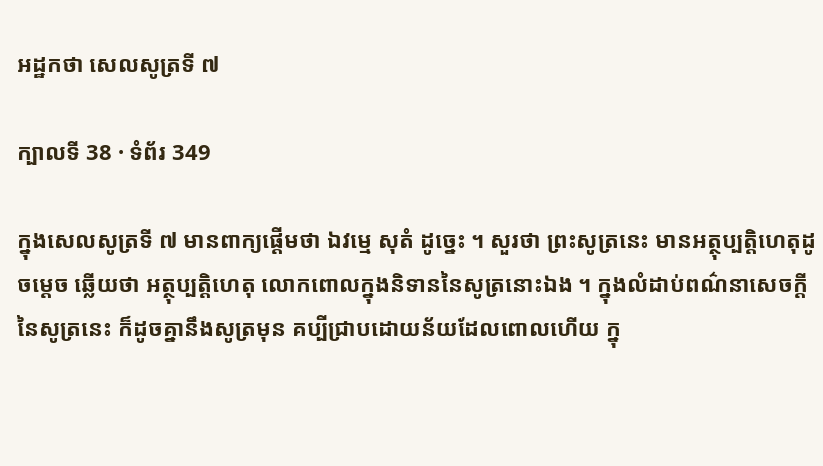អដ្ឋកថា សេលសូត្រទី ៧

ក្បាលទី 38 · ទំព័រ 349

ក្នុងសេលសូត្រទី ៧ មានពាក្យផ្តើមថា ឯវម្មេ សុតំ ដូច្នេះ ។ សួរថា ព្រះសូត្រនេះ មានអត្ថុប្បត្តិហេតុដូចម្តេច ឆ្លើយថា អត្ថុប្បត្តិហេតុ លោកពោលក្នុងនិទាននៃសូត្រនោះឯង ។ ក្នុងលំដាប់ពណ៌នាសេចក្តី នៃសូត្រនេះ ក៏ដូចគ្នានឹងសូត្រមុន គប្បីជ្រាបដោយន័យដែលពោលហើយ ក្នុ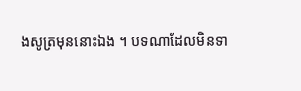ងសូត្រមុននោះឯង ។ បទណាដែលមិនទា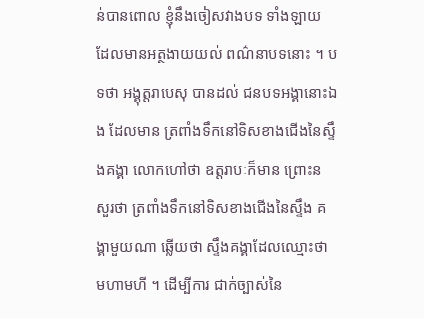ន់បានពោល ខ្ញុំនឹងចៀសវាងបទ ទាំងឡាយ ដែលមានអត្ថងាយយល់ ពណ៌នាបទនោះ ។ បទថា អង្គុត្តរាបេសុ បានដល់ ជនបទអង្គានោះឯង ដែលមាន ត្រពាំងទឹកនៅទិសខាងជើងនៃស្ទឹងគង្គា លោកហៅថា ឧត្តរាបៈក៏មាន ព្រោះន សួរថា ត្រពាំងទឹកនៅទិសខាងជើងនៃស្ទឹង គង្គាមួយណា ឆ្លើយថា ស្ទឹងគង្គាដែលឈ្មោះថា មហាមហី ។ ដើម្បីការ ជាក់ច្បាស់នៃ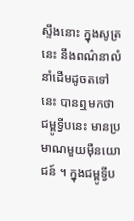ស្ទឹងនោះ ក្នុងសូត្រនេះ នឹងពណ៌នាលំនាំដើមដូចតទៅនេះ បានឮមកថា ជម្ពូទ្វីបនេះ មានប្រមាណមួយម៉ឺនយោជន៍ ។ ក្នុងជម្ពូទ្វីប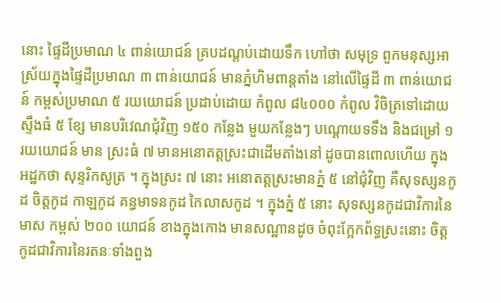នោះ ផ្ទៃដីប្រមាណ ៤ ពាន់យោជន៍ គ្របដណ្តប់ដោយទឹក ហៅថា សមុទ្រ ពួកមនុស្សអាស្រ័យក្នុងផ្ទៃដីប្រមាណ ៣ ពាន់យោជន៍ មានភ្នំហិមពាន្តតាំង នៅលើផ្ទៃដី ៣ ពាន់យោជន៍ កម្ពស់ប្រមាណ ៥ រយយោជន៍ ប្រដាប់ដោយ កំពូល ៨៤០០០ កំពូល វិចិត្រទៅដោយស្ទឹងធំ ៥ ខ្សែ មានបរិវេណជុំវិញ ១៥០ កន្លែង មួយកន្លែងៗ បណ្តោយទទឹង និងជម្រៅ ១ រយយោជន៍ មាន ស្រះធំ ៧ មានអនោតត្តស្រះជាដើមតាំងនៅ ដូចបានពោលហើយ ក្នុងអដ្ឋកថា សុន្ទរិកសូត្រ ។ ក្នុងស្រះ ៧ នោះ អនោតត្តស្រះមានភ្នំ ៥ នៅជុំវិញ គឺសុទស្សនកូដ ចិត្តកូដ កាឡកូដ គន្ធមាទនកូដ កៃលាសកូដ ។ ក្នុងភ្នំ ៥ នោះ សុទស្សនកូដជាវិការនៃមាស កម្ពស់ ២០០ យោជន៍ ខាងក្នុងកោង មានសណ្ឋានដូច ចំពុះក្អែកព័ទ្ធស្រះនោះ ចិត្តកូដជាវិការនៃរតនៈទាំងពួង